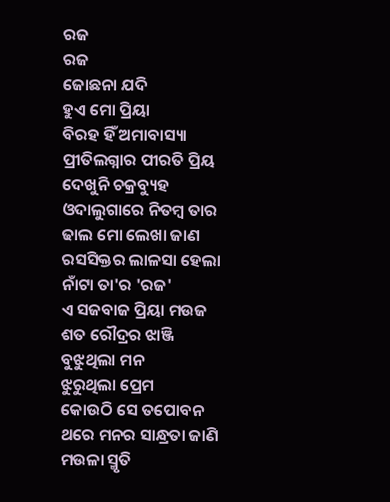ରଜ
ରଜ
ଜୋଛନା ଯଦି
ହୁଏ ମୋ ପ୍ରିୟା
ବିରହ ହିଁ ଅମାବାସ୍ୟା
ପ୍ରୀତିଲଗ୍ନାର ପୀରତି ପ୍ରିୟ
ଦେଖୁନି ଚକ୍ରବ୍ୟୁହ
ଓଦାଲୁଗାରେ ନିତମ୍ବ ତାର
ଢାଲ ମୋ ଲେଖା ଜାଣ
ରସସିକ୍ତର ଲାଳସା ହେଲା
ନାଁଟା ତା'ର 'ରଜ'
ଏ ସଜବାଜ ପ୍ରିୟା ମଉଜ
ଶତ ରୌଦ୍ରର ଝାଞ୍ଜି
ବୁଝୁଥିଲା ମନ
ଝୁରୁଥିଲା ପ୍ରେମ
କୋଉଠି ସେ ତପୋବନ
ଥରେ ମନର ସାନ୍ଧ୍ରତା ଜାଣି
ମଉଳା ସ୍ମୃତି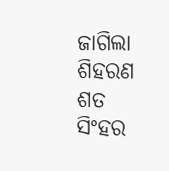ଜାଗିଲା ଶିହରଣ
ଶତ ସିଂହର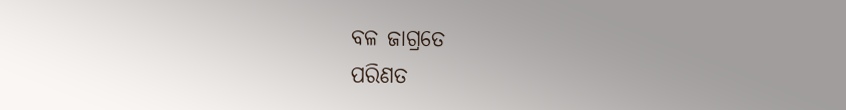ବଳ ଜାଗ୍ରତେ
ପରିଣତ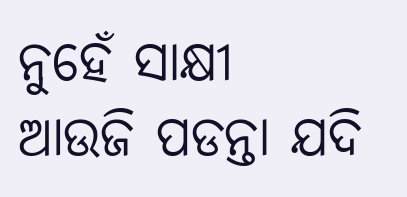ନୁହେଁ ସାକ୍ଷୀ
ଆଉଜି ପଡନ୍ତା ଯଦି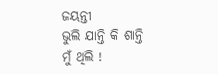ଜୟନ୍ତୀ
ଭୁଲି ଯାନ୍ତି କି ଶାନ୍ତି
ମୁଁ ଥିଲି !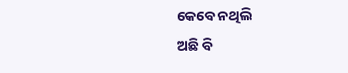କେବେ ନଥିଲି
ଅଛି ବି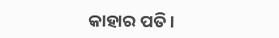କାହାର ପତି ।